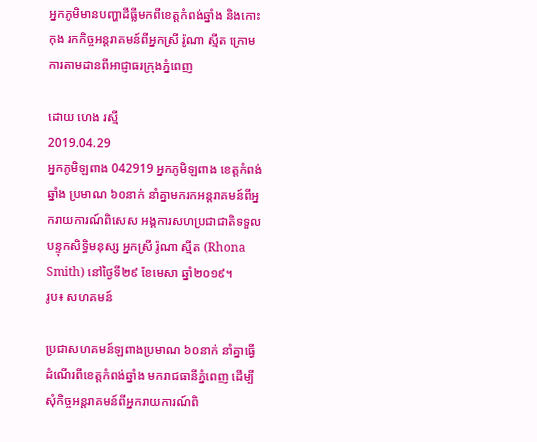អ្នកភូមិមានបញ្ហាដីធ្លីមកពីខេត្តកំពង់ឆ្នាំង និងកោះកុង រកកិច្ចអន្តរាគមន៍ពីអ្នកស្រី រ៉ូណា ស្មីត ក្រោមការតាមដានពីអាជ្ញាធរក្រុងភ្នំពេញ

ដោយ ហេង រស្មី
2019.04.29
អ្នកភូមិឡពាង 042919 អ្នកភូមិឡពាង ខេត្តកំពង់ឆ្នាំង ប្រមាណ ៦០នាក់ នាំគ្នាមករកអន្តរាគមន៍ពីអ្នករាយការណ៍ពិសេស អង្គការសហប្រជាជាតិទទួលបន្ទុកសិទ្ធិមនុស្ស អ្នកស្រី រ៉ូណា ស្មីត (Rhona Smith) នៅថ្ងៃទី២៩ ខែមេសា ឆ្នាំ២០១៩។
រូប៖ សហគមន៍

ប្រជាសហគមន៍ឡពាងប្រមាណ ៦០នាក់ នាំគ្នាធ្វើដំណើរពីខេត្តកំពង់ឆ្នាំង មករាជធានីភ្នំពេញ ដើម្បីសុំកិច្ចអន្តរាគមន៍ពីអ្នករាយការណ៍ពិ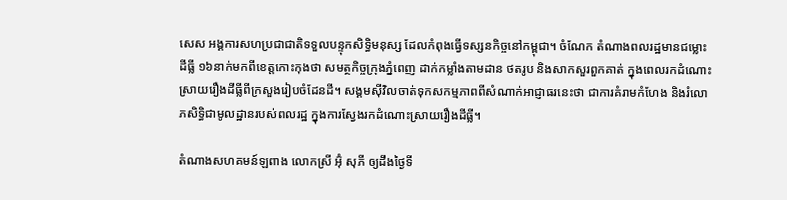សេស អង្គការសហប្រជាជាតិទទួលបន្ទុកសិទ្ធិមនុស្ស ដែលកំពុងធ្វើទស្សនកិច្ចនៅកម្ពុជា។ ចំណែក តំណាងពលរដ្ឋមានជម្លោះដីធ្លី ១៦នាក់មកពីខេត្តកោះកុងថា សមត្ថកិច្ចក្រុងភ្នំពេញ ដាក់កម្លាំងតាមដាន ថតរូប និងសាកសួរពួកគាត់ ក្នុងពេលរកដំណោះស្រាយរឿងដីធ្លីពីក្រសួងរៀបចំដែនដី។ សង្គមស៊ីវិលចាត់ទុកសកម្មភាពពីសំណាក់អាជ្ញាធរនេះថា ជាការគំរាមកំហែង និងរំលោភសិទ្ធិជាមូលដ្ឋានរបស់ពលរដ្ឋ ក្នុងការស្វែងរកដំណោះស្រាយរឿងដីធ្លី។

តំណាងសហគមន៍ឡពាង លោកស្រី អ៊ុំ សុភី ឲ្យដឹងថ្ងៃទី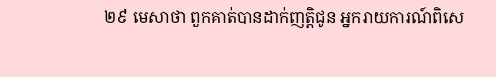២៩ មេសាថា ពួកគាត់បានដាក់ញត្តិជូន អ្នករាយការណ៍ពិសេ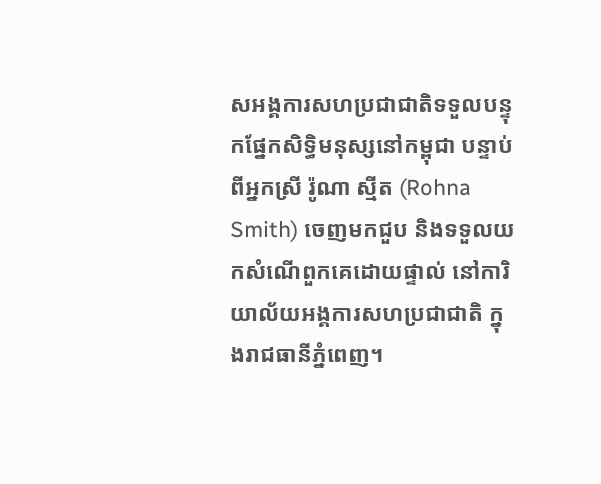សអង្គការសហប្រជាជាតិទទួលបន្ទុកផ្នែកសិទ្ធិមនុស្សនៅកម្ពុជា បន្ទាប់ពីអ្នកស្រី រ៉ូណា ស្មីត (Rohna Smith) ចេញមកជួប និងទទួលយកសំណើពួកគេដោយផ្ទាល់ នៅការិយាល័យអង្គការសហប្រជាជាតិ ក្នុងរាជធានីភ្នំពេញ។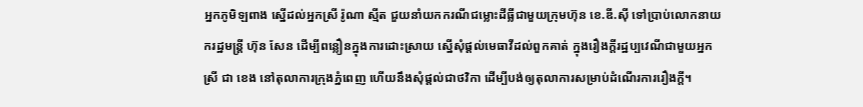អ្នកភូមិឡពាង ស្នើដល់អ្នកស្រី រ៉ូណា ស្មីត ជួយនាំយកករណីជម្លោះដីធ្លីជាមួយក្រុមហ៊ុន ខេ.ឌី.ស៊ី ទៅប្រាប់លោកនាយករដ្ឋមន្ត្រី ហ៊ុន សែន ដើម្បីពន្លឿនក្នុងការដោះស្រាយ ស្នើសុំផ្ដល់មេធាវីដល់ពួកគាត់ ក្នុងរឿងក្ដីរដ្ឋប្បវេណីជាមួយអ្នកស្រី ជា ខេង នៅតុលាការក្រុងភ្នំពេញ ហើយនឹងសុំផ្ដល់ជាថវិកា ដើម្បីបង់ឲ្យតុលាការសម្រាប់ដំណើរការរឿងក្ដី។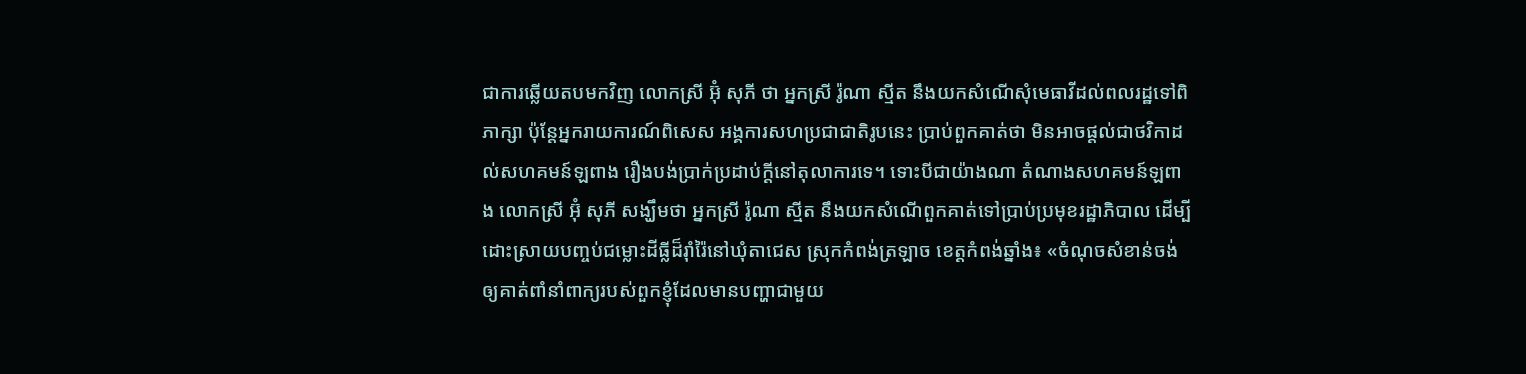ជាការឆ្លើយតបមកវិញ លោកស្រី អ៊ុំ សុភី ថា អ្នកស្រី រ៉ូណា ស្មីត នឹងយកសំណើសុំមេធាវីដល់ពលរដ្ឋទៅពិភាក្សា ប៉ុន្តែអ្នករាយការណ៍ពិសេស អង្គការសហប្រជាជាតិរូបនេះ ប្រាប់ពួកគាត់ថា មិនអាចផ្ដល់ជាថវិកាដល់សហគមន៍ឡពាង រឿងបង់ប្រាក់ប្រដាប់ក្ដីនៅតុលាការទេ។ ទោះបីជាយ៉ាងណា តំណាងសហគមន៍ឡពាង លោកស្រី អ៊ុំ សុភី សង្ឃឹមថា អ្នកស្រី រ៉ូណា ស្មីត នឹងយកសំណើពួកគាត់ទៅប្រាប់ប្រមុខរដ្ឋាភិបាល ដើម្បីដោះស្រាយបញ្ចប់ជម្លោះដីធ្លីដ៏រ៉ាំរ៉ៃនៅឃុំតាជេស ស្រុកកំពង់ត្រឡាច ខេត្តកំពង់ឆ្នាំង៖ «ចំណុចសំខាន់ចង់ឲ្យគាត់ពាំនាំពាក្យរបស់ពួកខ្ញុំដែលមានបញ្ហាជាមួយ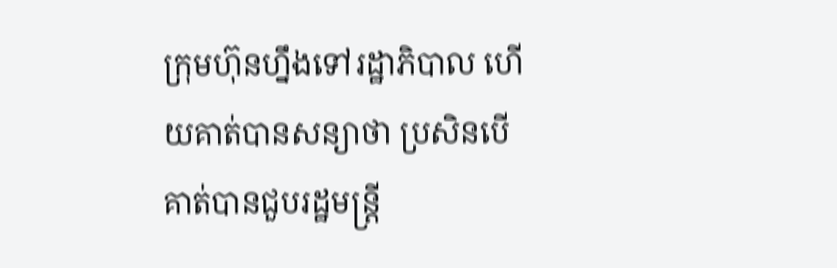ក្រុមហ៊ុនហ្នឹងទៅរដ្ឋាភិបាល ហើយគាត់បានសន្យាថា ប្រសិនបើគាត់បានជួបរដ្ឋមន្ត្រី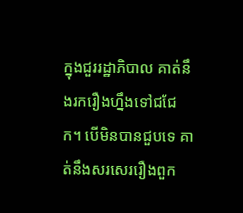ក្នុងជួររដ្ឋាភិបាល គាត់នឹងរករឿងហ្នឹងទៅជជែក។ បើមិនបានជួបទេ គាត់នឹងសរសេររឿងពួក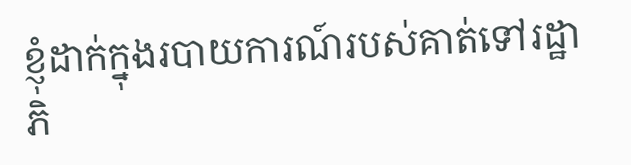ខ្ញុំដាក់ក្នុងរបាយការណ៍របស់គាត់ទៅរដ្ឋាភិ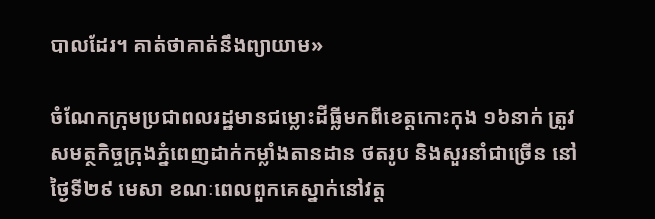បាលដែរ។ គាត់ថាគាត់នឹងព្យាយាម»

ចំណែកក្រុមប្រជាពលរដ្ឋមានជម្លោះដីធ្លីមកពីខេត្តកោះកុង ១៦នាក់ ត្រូវសមត្ថកិច្ចក្រុងភ្នំពេញដាក់កម្លាំងតានដាន ថតរូប និងសួរនាំជាច្រើន នៅថ្ងៃទី២៩ មេសា ខណៈពេលពួកគេស្នាក់នៅវត្ត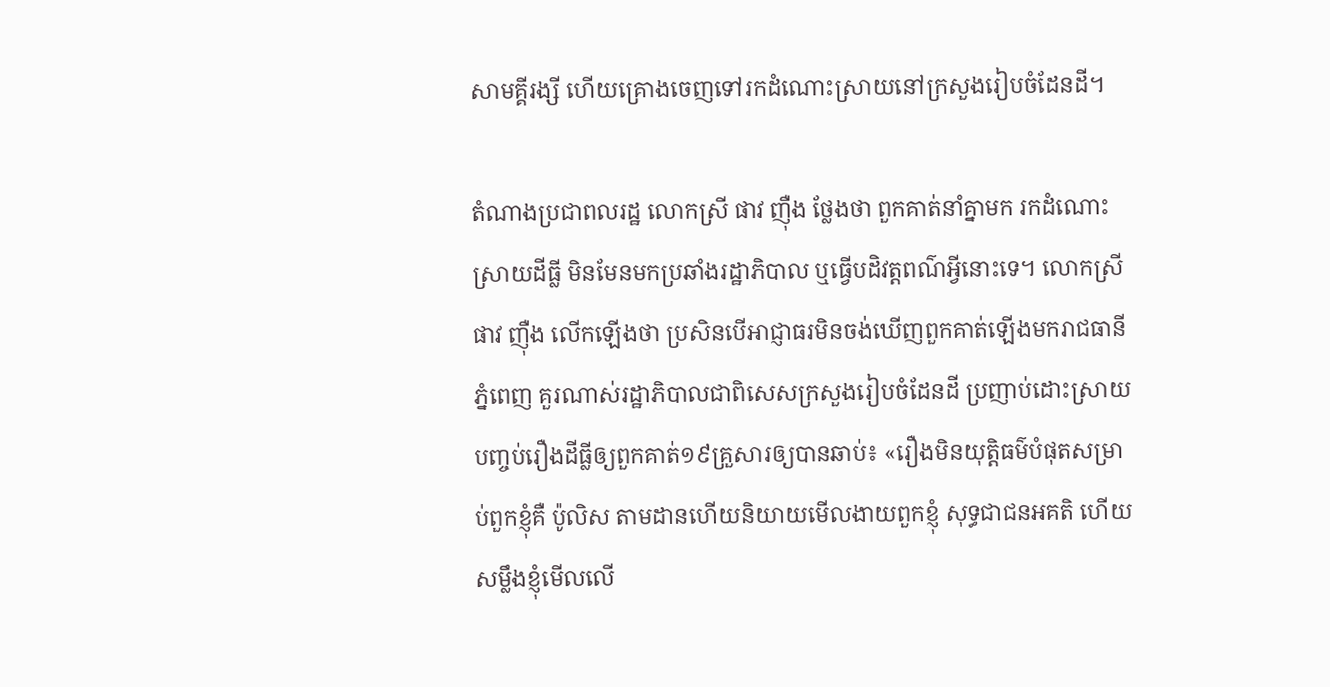សាមគ្គីរង្សី ហើយគ្រោងចេញទៅរកដំណោះស្រាយនៅក្រសួងរៀបចំដែនដី។

តំណាងប្រជាពលរដ្ឋ លោកស្រី ផាវ ញ៉ឺង ថ្លែងថា ពួកគាត់នាំគ្នាមក រកដំណោះស្រាយដីធ្លី មិនមែនមកប្រឆាំងរដ្ឋាភិបាល ឬធ្វើបដិវត្តពណ៌អ្វីនោះទេ។ លោកស្រី ផាវ ញ៉ឺង លើកឡើងថា ប្រសិនបើអាជ្ញាធរមិនចង់ឃើញពួកគាត់ឡើងមករាជធានីភ្នំពេញ គួរណាស់រដ្ឋាភិបាលជាពិសេសក្រសួងរៀបចំដែនដី ប្រញាប់ដោះស្រាយបញ្ចប់រឿងដីធ្លីឲ្យពួកគាត់១៩គ្រួសារឲ្យបានឆាប់៖ «រឿងមិនយុត្តិធម៌បំផុតសម្រាប់ពួកខ្ញុំគឺ ប៉ូលិស តាមដានហើយនិយាយមើលងាយពួកខ្ញុំ សុទ្ធជាជនអគតិ ហើយសម្លឹងខ្ញុំមើលលើ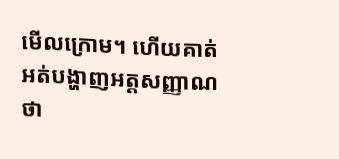មើលក្រោម។ ហើយគាត់អត់បង្ហាញអត្តសញ្ញាណថា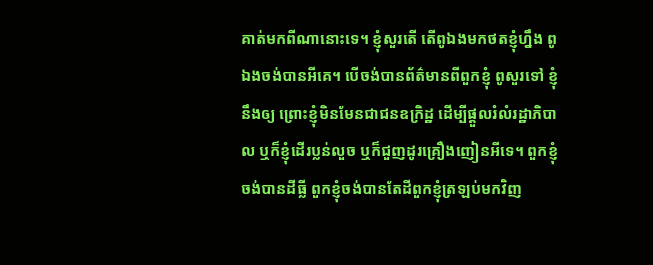គាត់មកពីណានោះទេ។ ខ្ញុំសួរតើ តើពូឯងមកថតខ្ញុំហ្នឹង ពូឯងចង់បានអីគេ។ បើចង់បានព័ត៌មានពីពួកខ្ញុំ ពូសួរទៅ ខ្ញុំនឹងឲ្យ ព្រោះខ្ញុំមិនមែនជាជនឧក្រិដ្ឋ ដើម្បីផ្ដួលរំលំរដ្ឋាភិបាល ឬក៏ខ្ញុំដើរប្លន់លួច ឬក៏ជួញដូរគ្រឿងញៀនអីទេ។ ពួកខ្ញុំចង់បានដីធ្លី ពួកខ្ញុំចង់បានតែដីពួកខ្ញុំត្រឡប់មកវិញ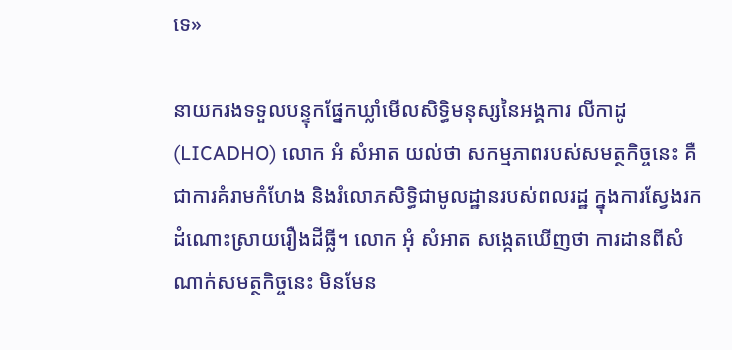ទេ»

នាយករងទទួលបន្ទុកផ្នែកឃ្លាំមើលសិទ្ធិមនុស្សនៃអង្គការ លីកាដូ (LICADHO) លោក អំ សំអាត យល់ថា សកម្មភាពរបស់សមត្ថកិច្ចនេះ គឺជាការគំរាមកំហែង និងរំលោភសិទ្ធិជាមូលដ្ឋានរបស់ពលរដ្ឋ ក្នុងការស្វែងរកដំណោះស្រាយរឿងដីធ្លី។ លោក អុំ សំអាត សង្កេតឃើញថា ការដានពីសំណាក់សមត្ថកិច្ចនេះ មិនមែន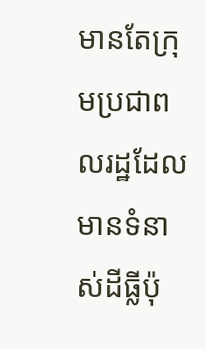មានតែក្រុមប្រជាពលរដ្ឋដែលមានទំនាស់ដីធ្លីប៉ុ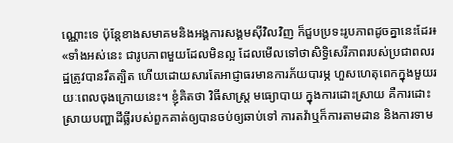ណ្ណោះទេ ប៉ុន្តែខាងសមាគមនិងអង្គការសង្គមស៊ីវិលវិញ ក៏ជួបប្រទះរូបភាពដូចគ្នានេះដែរ៖ «ទាំងអស់នេះ ជារូបភាពមួយដែលមិនល្អ ដែលមើលទៅថាសិទ្ធិសេរីភាពរបស់ប្រជាពលរដ្ឋត្រូវបានរឹតត្បិត ហើយដោយសារតែអាជ្ញាធរមានការភ័យបារម្ភ ហួសហេតុពេកក្នុងមួយរយៈពេលចុងក្រោយនេះ។ ខ្ញុំគិតថា វិធីសាស្ត្រ មធ្យោបាយ ក្នុងការដោះស្រាយ គឺការដោះស្រាយបញ្ហាដីធ្លីរបស់ពួកគាត់ឲ្យបានចប់ឲ្យឆាប់ទៅ ការតវ៉ាឬក៏ការតាមដាន និងការទាម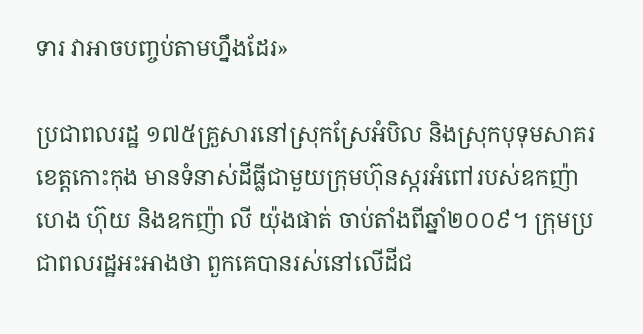ទារ វាអាចបញ្ចប់តាមហ្នឹងដែរ»

ប្រជាពលរដ្ឋ ១៧៥គ្រួសារនៅស្រុកស្រែអំបិល និងស្រុកបុទុមសាគរ ខេត្តកោះកុង មានទំនាស់ដីធ្លីជាមួយក្រុមហ៊ុនស្ករអំពៅរបស់ឧកញ៉ា ហេង ហ៊ុយ និងឧកញ៉ា លី យ៉ុងផាត់ ចាប់តាំងពីឆ្នាំ២០០៩។ ក្រុមប្រជាពលរដ្ឋអះអាងថា ពួកគេបានរស់នៅលើដីជ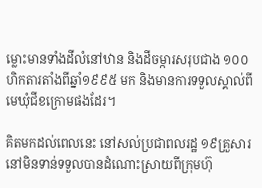ម្លោះមានទាំងដីលំនៅឋាន និងដីចម្ការសរុបជាង ១០០ហិកតារតាំងពីឆ្នាំ១៩៩៥ មក និងមានការទទួលស្គាល់ពីមេឃុំជីខក្រោមផងដែរ។

គិតមកដល់ពេលនេះ នៅសល់ប្រជាពលរដ្ឋ ១៩គ្រួសារ នៅមិនទាន់ទទួលបានដំណោះស្រាយពីក្រុមហ៊ុ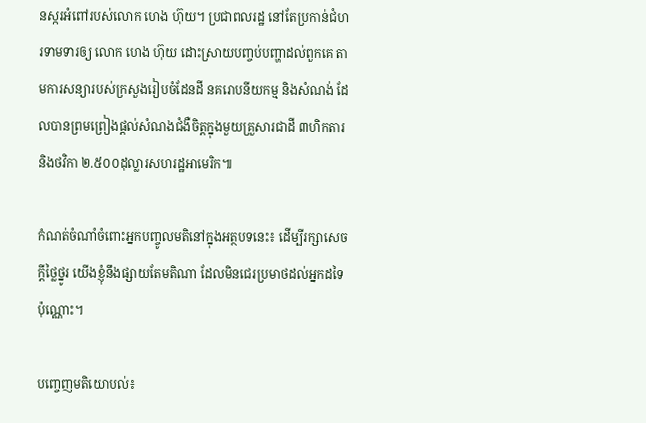នស្ករអំពៅរបស់លោក ហេង ហ៊ុយ។ ប្រជាពលរដ្ឋ នៅតែប្រកាន់ជំហរទាមទារឲ្យ លោក ហេង ហ៊ុយ ដោះស្រាយបញ្ចប់បញ្ហាដល់ពួកគេ តាមការសន្យារបស់ក្រសួងរៀបចំដែនដី នគរោបនីយកម្ម និងសំណង់ ដែលបានព្រមព្រៀងផ្ដល់សំណងជំងឺចិត្តក្នុងមួយគ្រួសារជាដី ៣ហិកតារ និងថវិកា ២.៥០០ដុល្លារសហរដ្ឋអាមេរិក៕

កំណត់ចំណាំចំពោះអ្នកបញ្ចូលមតិនៅក្នុងអត្ថបទនេះ៖ ដើម្បីរក្សាសេចក្ដីថ្លៃថ្នូរ យើងខ្ញុំនឹងផ្សាយតែមតិណា ដែលមិនជេរប្រមាថដល់អ្នកដទៃប៉ុណ្ណោះ។

បញ្ចេញមតិយោបល់៖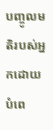បញ្ចូលមតិរបស់អ្នកដោយបំពេ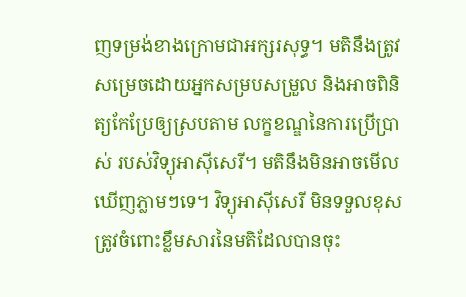ញទម្រង់ខាងក្រោមជាអក្សរសុទ្ធ។ មតិនឹងត្រូវសម្រេចដោយអ្នកសម្របសម្រួល និងអាចពិនិត្យកែប្រែឲ្យស្របតាម លក្ខខណ្ឌនៃការប្រើប្រាស់ របស់វិទ្យុអាស៊ីសេរី។ មតិនឹងមិនអាចមើលឃើញភ្លាមៗទេ។ វិទ្យុអាស៊ីសេរី មិនទទួលខុសត្រូវចំពោះខ្លឹមសារនៃមតិដែលបានចុះ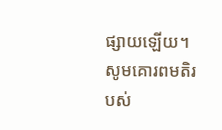ផ្សាយឡើយ។ សូមគោរពមតិរបស់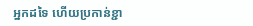អ្នកដទៃ ហើយប្រកាន់ខ្ជា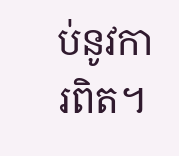ប់នូវការពិត។